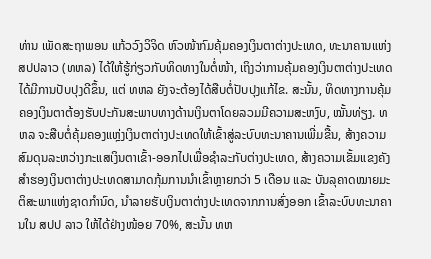ທ່ານ ເພັດສະຖາພອນ ແກ້ວວົງວິຈິດ ຫົວໜ້າກົມຄຸ້ມຄອງເງິນຕາຕ່າງປະເທດ, ທະນາຄານແຫ່ງ ສປປລາວ (ທຫລ) ໄດ້ໃຫ້ຮູ້ກ່ຽວກັບທິດທາງໃນຕໍ່ໜ້າ, ເຖິງວ່າການຄຸ້ມຄອງເງິນຕາຕ່າງປະເທດໄດ້ມີການປັບປຸງດີຂຶ້ນ, ແຕ່ ທຫລ ຍັງຈະຕ້ອງໄດ້ສືບຕໍ່ປັບປຸງແກ້ໄຂ. ສະນັ້ນ, ທິດທາງການຄຸ້ມຄອງເງິນຕາຕ້ອງຮັບປະກັນສະພາບທາງດ້ານເງິນຕາໂດຍລວມມີຄວາມສະຫງົບ, ໝັ້ນທ່ຽງ. ທຫລ ຈະສືບຕໍ່ຄຸ້ມຄອງແຫຼ່ງເງິນຕາຕ່າງປະເທດໃຫ້ເຂົ້າສູ່ລະບົບທະນາຄານເພີ່ມຂື້ນ, ສ້າງຄວາມສົມດຸນລະຫວ່າງກະແສເງິນຕາເຂົ້າ-ອອກໄປເພື່ອຊຳລະກັບຕ່າງປະເທດ, ສ້າງຄວາມເຂັ້ມແຂງຄັງສຳຮອງເງິນຕາຕ່າງປະເທດສາມາດກຸ້ມການນຳເຂົ້າຫຼາຍກວ່າ 5 ເດືອນ ແລະ ບັນລຸຄາດໝາຍມະຕິສະພາແຫ່ງຊາດກຳນົດ, ນຳລາຍຮັບເງິນຕາຕ່າງປະເທດຈາກການສົ່ງອອກ ເຂົ້າລະບົບທະນາຄານໃນ ສປປ ລາວ ໃຫ້ໄດ້ຢ່າງໜ້ອຍ 70%, ສະນັ້ນ ທຫ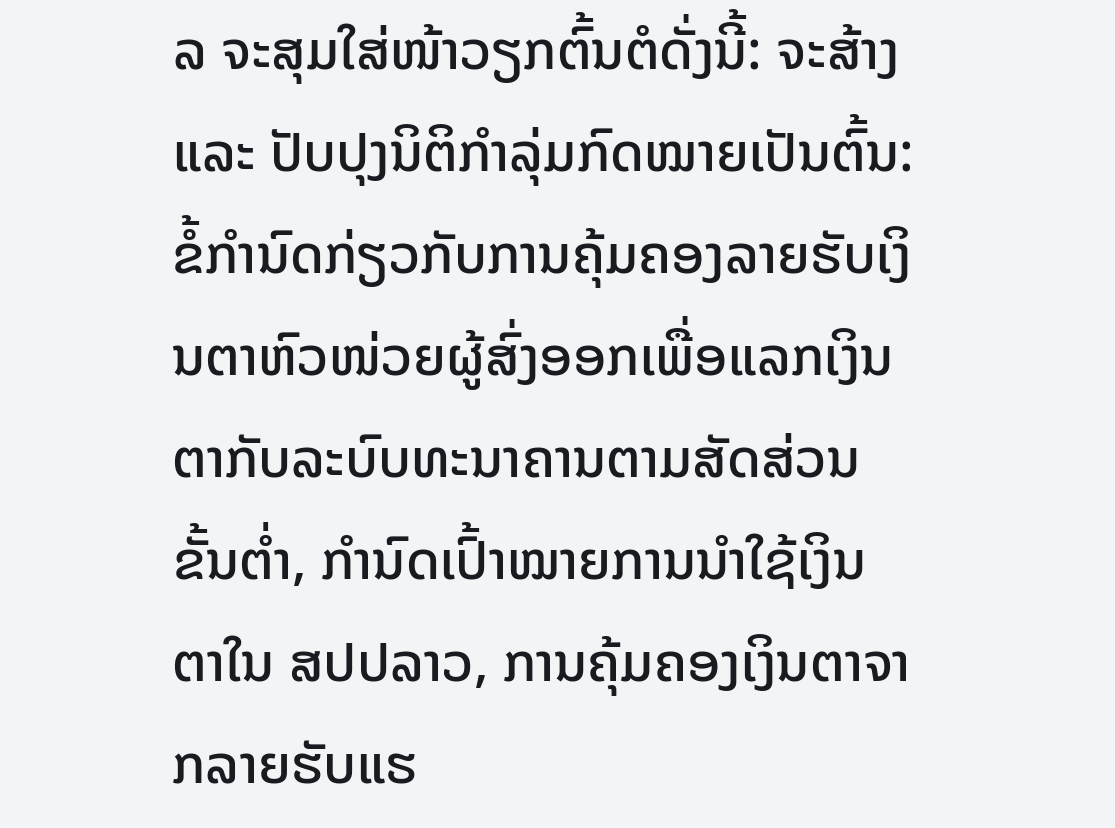ລ ຈະສຸມໃສ່ໜ້າວຽກຕົ້ນຕໍດັ່ງນີ້: ຈະສ້າງ ແລະ ປັບປຸງນິຕິກຳລຸ່ມກົດໝາຍເປັນຕົ້ນ: ຂໍ້ກຳນົດກ່ຽວກັບການຄຸ້ມຄອງລາຍຮັບເງິນຕາຫົວໜ່ວຍຜູ້ສົ່ງອອກເພື່ອແລກເງິນຕາກັບລະບົບທະນາຄານຕາມສັດສ່ວນຂັ້ນຕ່ຳ, ກຳນົດເປົ້າໝາຍການນຳໃຊ້ເງິນຕາໃນ ສປປລາວ, ການຄຸ້ມຄອງເງິນຕາຈາກລາຍຮັບແຮ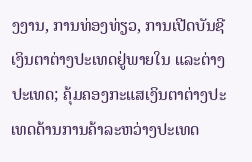ງງານ, ການທ່ອງທ່ຽວ, ການເປີດບັນຊີເງິນຕາຕ່າງປະເທດຢູ່ພາຍໃນ ແລະຕ່າງປະເທດ; ຄຸ້ມຄອງກະແສເງິນຕາຕ່າງປະເທດດ້ານການຄ້າລະຫວ່າງປະເທດ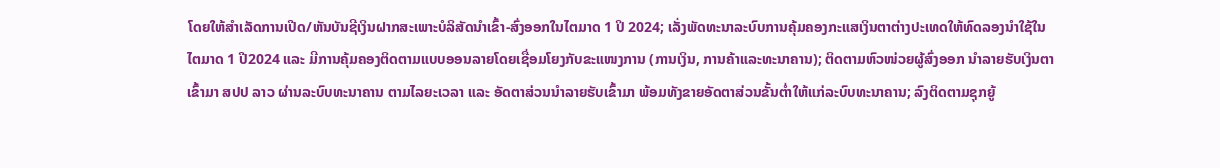ໂດຍໃຫ້ສຳເລັດການເປີດ/ຫັນບັນຊີເງິນຝາກສະເພາະບໍລິສັດນຳເຂົ້າ-ສົ່ງອອກໃນໄຕມາດ 1 ປິ 2024; ເລັ່ງພັດທະນາລະບົບການຄຸ້ມຄອງກະແສເງິນຕາຕ່າງປະເທດໃຫ້ທົດລອງນຳໃຊ້ໃນໄຕມາດ 1 ປີ2024 ແລະ ມີການຄຸ້ມຄອງຕິດຕາມແບບອອນລາຍໂດຍເຊື່ອມໂຍງກັບຂະແໜງການ (ການເງິນ, ການຄ້າແລະທະນາຄານ); ຕິດຕາມຫົວໜ່ວຍຜູ້ສົ່ງອອກ ນໍາລາຍຮັບເງິນຕາເຂົ້າມາ ສປປ ລາວ ຜ່ານລະບົບທະນາຄານ ຕາມໄລຍະເວລາ ແລະ ອັດຕາສ່ວນນຳລາຍຮັບເຂົ້າມາ ພ້ອມທັງຂາຍອັດຕາສ່ວນຂັ້ນຕ່ຳໃຫ້ແກ່ລະບົບທະນາຄານ; ລົງຕິດຕາມຊຸກຍູ້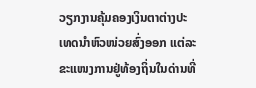ວຽກງານຄຸ້ມຄອງເງິນຕາຕ່າງປະເທດນຳຫົວໜ່ວຍສົ່ງອອກ ແຕ່ລະຂະແໜງການຢູ່ທ້ອງຖິ່ນໃນດ່ານທີ່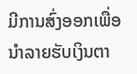ມີການສົ່ງອອກເພື່ອນຳລາຍຮັບເງິນຕາ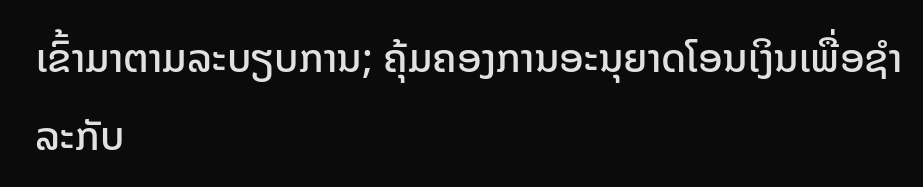ເຂົ້າມາຕາມລະບຽບການ; ຄຸ້ມຄອງການອະນຸຍາດໂອນເງິນເພື່ອຊຳລະກັບ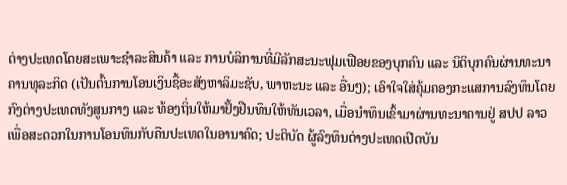ຕ່າງປະເທດໂດຍສະເພາະຊຳລະສິນຄ້າ ແລະ ການບໍລິການທີ່ມີລັກສະນະຟຸມເຟືອຍຂອງບຸກຄົນ ແລະ ນິຕິບຸກຄົນຜ່ານທະນາຄານທຸລະກິດ (ເປັນຕົ້ນການໂອນເງິນຊື້ອະສັງຫາລິມະຊັບ, ພາຫະນະ ແລະ ອື່ນໆ); ເອົາໃຈໃສ່ຄຸ້ມຄອງກະແສການລົງທຶນໂດຍກົງຕ່າງປະເທດທັງສູນກາງ ແລະ ທ້ອງຖິ່ນໃຫ້ມາຢັ້ງຢືນທຶນໃຫ້ທັນເວລາ, ເມື່ອນຳທຶນເຂົ້າມາຜ່ານທະນາຄານຢູ່ ສປປ ລາວ ເພື່ອສະດວກໃນການໂອນທຶນກັບຄືນປະເທດໃນອານາຄົດ; ປະຕິບັດ ຜູ້ລົງທຶນຕ່າງປະເທດເປີດບັນ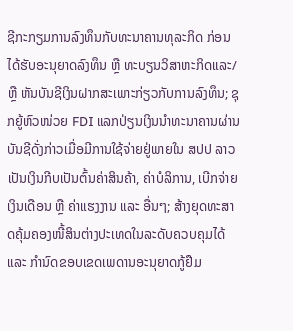ຊີກະກຽມການລົງທຶນກັບທະນາຄານທຸລະກິດ ກ່ອນໄດ້ຮັບອະນຸຍາດລົງທຶນ ຫຼື ທະບຽນວິສາຫະກິດແລະ/ຫຼື ຫັນບັນຊີເງິນຝາກສະເພາະກ່ຽວກັບການລົງທຶນ; ຊຸກຍູ້ຫົວໜ່ວຍ FDI ແລກປ່ຽນເງິນນຳທະນາຄານຜ່ານບັນຊີດັ່ງກ່າວເມື່ອມີການໃຊ້ຈ່າຍຢູ່ພາຍໃນ ສປປ ລາວ ເປັນເງິນກີບເປັນຕົ້ນຄ່າສິນຄ້າ, ຄ່າບໍລິການ, ເບີກຈ່າຍເງິນເດືອນ ຫຼື ຄ່າແຮງງານ ແລະ ອື່ນໆ; ສ້າງຍຸດທະສາດຄຸ້ມຄອງໜີ້ສິນຕ່າງປະເທດໃນລະດັບຄວບຄຸມໄດ້ ແລະ ກຳນົດຂອບເຂດເພດານອະນຸຍາດກູ້ຢືມ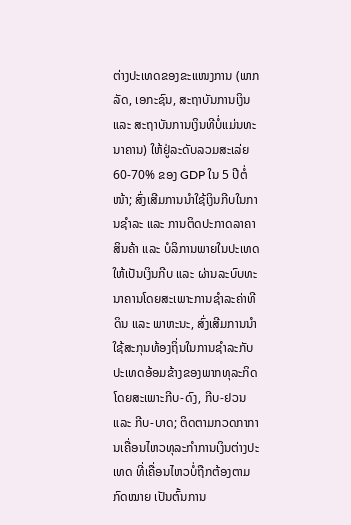ຕ່າງປະເທດຂອງຂະແໜງການ (ພາກລັດ, ເອກະຊົນ, ສະຖາບັນການເງິນ ແລະ ສະຖາບັນການເງິນທີບໍ່ແມ່ນທະນາຄານ) ໃຫ້ຢູ່ລະດັບລວມສະເລ່ຍ 60-70% ຂອງ GDP ໃນ 5 ປີຕໍ່ໜ້າ; ສົ່ງເສີມການນໍາໃຊ້ເງິນກີບໃນການຊໍາລະ ແລະ ການຕິດປະກາດລາຄາສິນຄ້າ ແລະ ບໍລິການພາຍໃນປະເທດໃຫ້ເປັນເງິນກີບ ແລະ ຜ່ານລະບົບທະນາຄານໂດຍສະເພາະການຊຳລະຄ່າທີດິນ ແລະ ພາຫະນະ, ສົ່ງເສີມການນຳໃຊ້ສະກຸນທ້ອງຖິ່ນໃນການຊຳລະກັບປະເທດອ້ອມຂ້າງຂອງພາກທຸລະກິດໂດຍສະເພາະກີບ-ດົງ, ກີບ-ຢວນ ແລະ ກີບ-ບາດ; ຕິດຕາມກວດກາການເຄື່ອນໄຫວທຸລະກໍາການເງິນຕ່າງປະເທດ ທີ່ເຄື່ອນໄຫວບໍ່ຖືກຕ້ອງຕາມກົດໝາຍ ເປັນຕົ້ນການ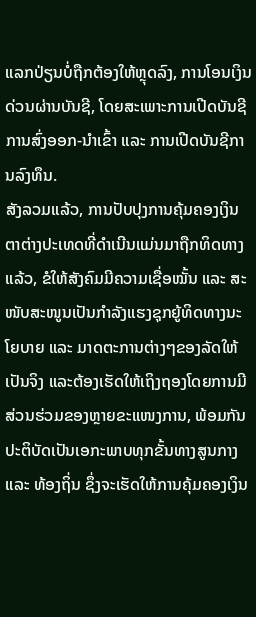ແລກປ່ຽນບໍ່ຖືກຕ້ອງໃຫ້ຫຼຸດລົງ, ການໂອນເງິນດ່ວນຜ່ານບັນຊີ, ໂດຍສະເພາະການເປີດບັນຊີການສົ່ງອອກ-ນຳເຂົ້າ ແລະ ການເປີດບັນຊີການລົງທຶນ.
ສັງລວມແລ້ວ, ການປັບປຸງການຄຸ້ມຄອງເງິນຕາຕ່າງປະເທດທີ່ດໍາເນີນແມ່ນມາຖືກທິດທາງແລ້ວ, ຂໍໃຫ້ສັງຄົມມີຄວາມເຊື່ອໝັ້ນ ແລະ ສະໜັບສະໜູນເປັນກຳລັງແຮງຊຸກຍູ້ທິດທາງນະໂຍບາຍ ແລະ ມາດຕະການຕ່າງໆຂອງລັດໃຫ້ເປັນຈິງ ແລະຕ້ອງເຮັດໃຫ້ເຖິງຖອງໂດຍການມີສ່ວນຮ່ວມຂອງຫຼາຍຂະແໜງການ, ພ້ອມກັນປະຕິບັດເປັນເອກະພາບທຸກຂັ້ນທາງສູນກາງ ແລະ ທ້ອງຖິ່ນ ຊຶ່ງຈະເຮັດໃຫ້ການຄຸ້ມຄອງເງິນ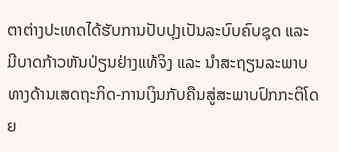ຕາຕ່າງປະເທດໄດ້ຮັບການປັບປຸງເປັນລະບົບຄົບຊຸດ ແລະ ມີບາດກ້າວຫັນປ່ຽນຢ່າງແທ້ຈິງ ແລະ ນຳສະຖຽນລະພາບທາງດ້ານເສດຖະກິດ-ການເງິນກັບຄືນສູ່ສະພາບປົກກະຕິໂດຍ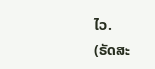ໄວ.
(ຣັດສະ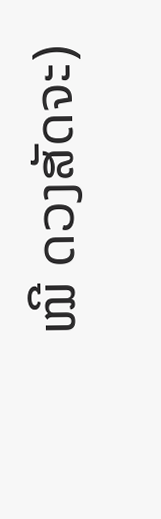ໝີ ດວງສັດຈະ)